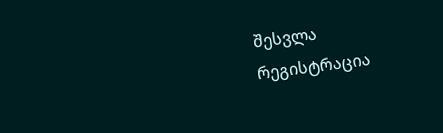შესვლა
რეგისტრაცია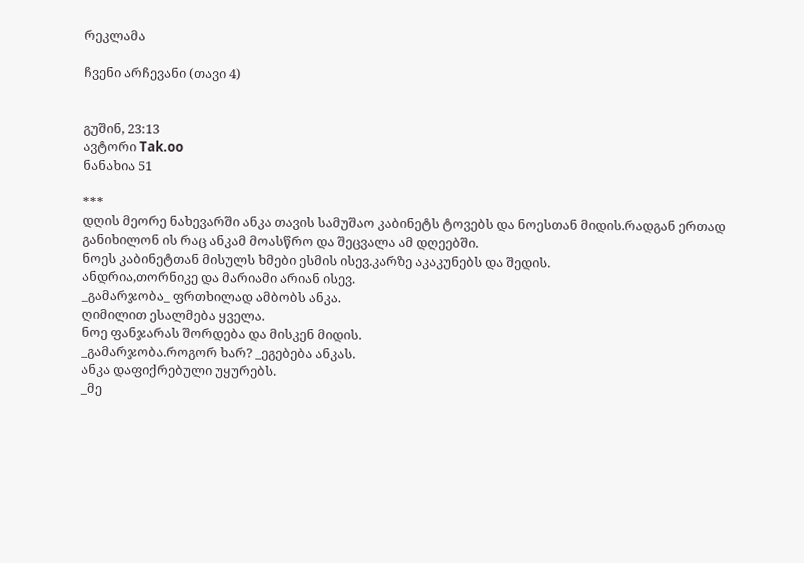რეკლამა

ჩვენი არჩევანი (თავი 4)


გუშინ, 23:13
ავტორი Tak.oo
ნანახია 51

***
დღის მეორე ნახევარში ანკა თავის სამუშაო კაბინეტს ტოვებს და ნოესთან მიდის.რადგან ერთად განიხილონ ის რაც ანკამ მოასწრო და შეცვალა ამ დღეებში.
ნოეს კაბინეტთან მისულს ხმები ესმის ისევ.კარზე აკაკუნებს და შედის.
ანდრია,თორნიკე და მარიამი არიან ისევ.
_გამარჯობა_ ფრთხილად ამბობს ანკა.
ღიმილით ესალმება ყველა.
ნოე ფანჯარას შორდება და მისკენ მიდის.
_გამარჯობა.როგორ ხარ? _ეგებება ანკას.
ანკა დაფიქრებული უყურებს.
_მე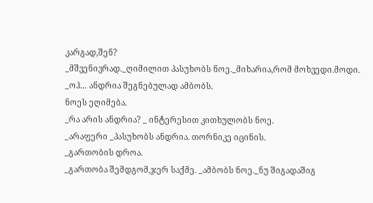კარგად,შენ?
_მშვენივრად._ღიმილით პასუხობს ნოე._მიხარია,რომ მოხვედი.მოდი.
_ოჰ… ანდრია შეგნებულად ამბობს.
ნოეს ეღიმება.
_რა არის ანდრია? _ ინტერესით კითხულობს ნოე.
_არაფერი _პასუხობს ანდრია. თორნიკე იცინის.
_გართობის დროა.
_გართობა შემდგომ,ჯერ საქმე. _ამბობს ნოე._ნუ შიგადაშიგ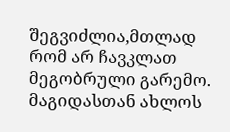შეგვიძლია,მთლად რომ არ ჩავკლათ მეგობრული გარემო.
მაგიდასთან ახლოს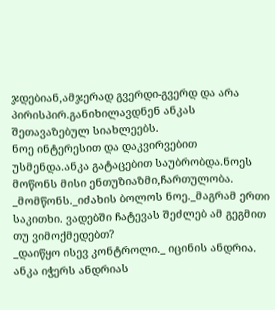ჯდებიან,ამჯერად გვერდი-გვერდ და არა პირისპირ.განიხილავდნენ ანკას შეთავაზებულ სიახლეებს.
ნოე ინტერესით და დაკვირვებით უსმენდა.ანკა გატაცებით საუბრობდა.ნოეს მოწონს მისი ენთუზიაზმი,ჩართულობა.
_მომწონს._იძახის ბოლოს ნოე._მაგრამ ერთი საკითხი. ვადებში ჩატევას შეძლებ ამ გეგმით თუ ვიმოქმედებთ?
_დაიწყო ისევ კონტროლი._ იცინის ანდრია.
ანკა იჭერს ანდრიას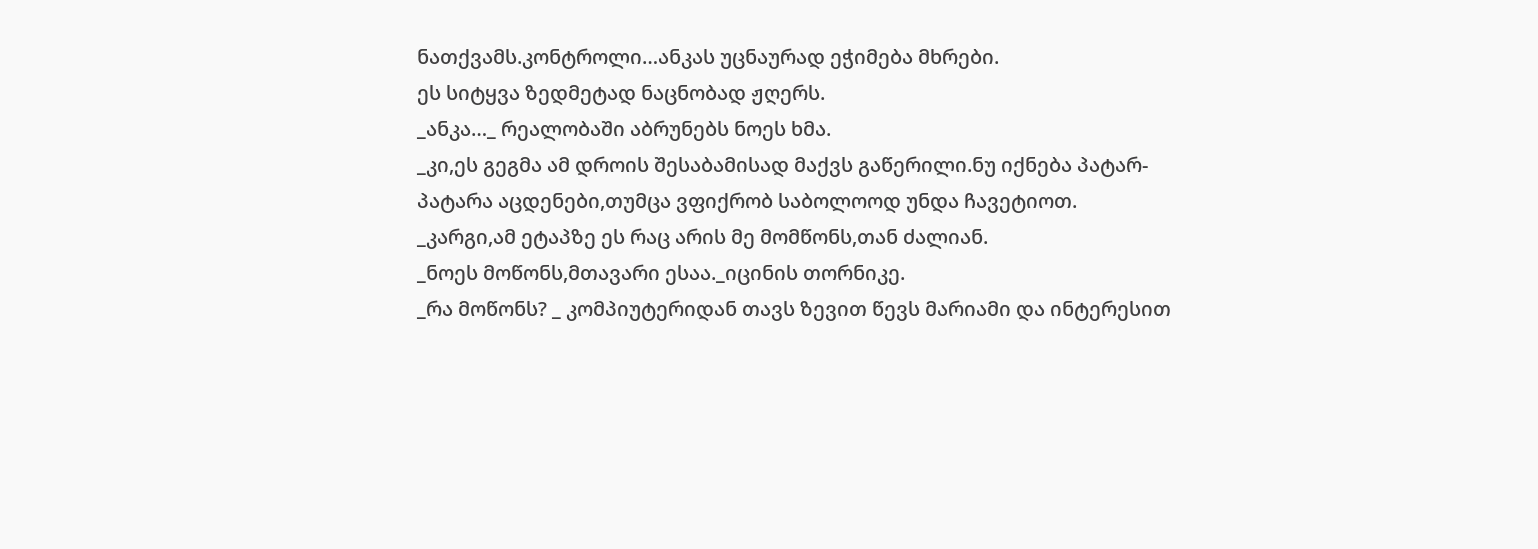ნათქვამს.კონტროლი…ანკას უცნაურად ეჭიმება მხრები.
ეს სიტყვა ზედმეტად ნაცნობად ჟღერს.
_ანკა…_ რეალობაში აბრუნებს ნოეს ხმა.
_კი,ეს გეგმა ამ დროის შესაბამისად მაქვს გაწერილი.ნუ იქნება პატარ-პატარა აცდენები,თუმცა ვფიქრობ საბოლოოდ უნდა ჩავეტიოთ.
_კარგი,ამ ეტაპზე ეს რაც არის მე მომწონს,თან ძალიან.
_ნოეს მოწონს,მთავარი ესაა._იცინის თორნიკე.
_რა მოწონს? _ კომპიუტერიდან თავს ზევით წევს მარიამი და ინტერესით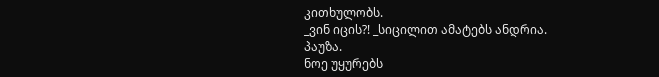კითხულობს.
_ვინ იცის?! _სიცილით ამატებს ანდრია.
პაუზა.
ნოე უყურებს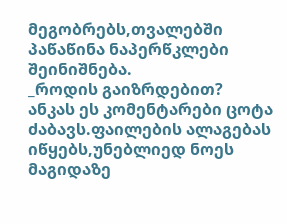მეგობრებს,თვალებში პაწაწინა ნაპერწკლები შეინიშნება.
_როდის გაიზრდებით?
ანკას ეს კომენტარები ცოტა ძაბავს.ფაილების ალაგებას იწყებს,უნებლიედ ნოეს მაგიდაზე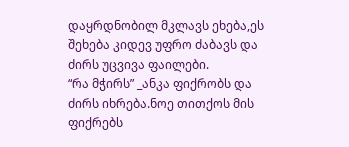დაყრდნობილ მკლავს ეხება,ეს შეხება კიდევ უფრო ძაბავს და ძირს უცვივა ფაილები.
“რა მჭირს” _ანკა ფიქრობს და ძირს იხრება.ნოე თითქოს მის ფიქრებს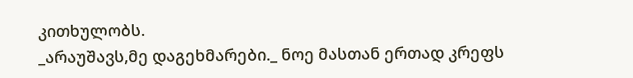კითხულობს.
_არაუშავს,მე დაგეხმარები._ ნოე მასთან ერთად კრეფს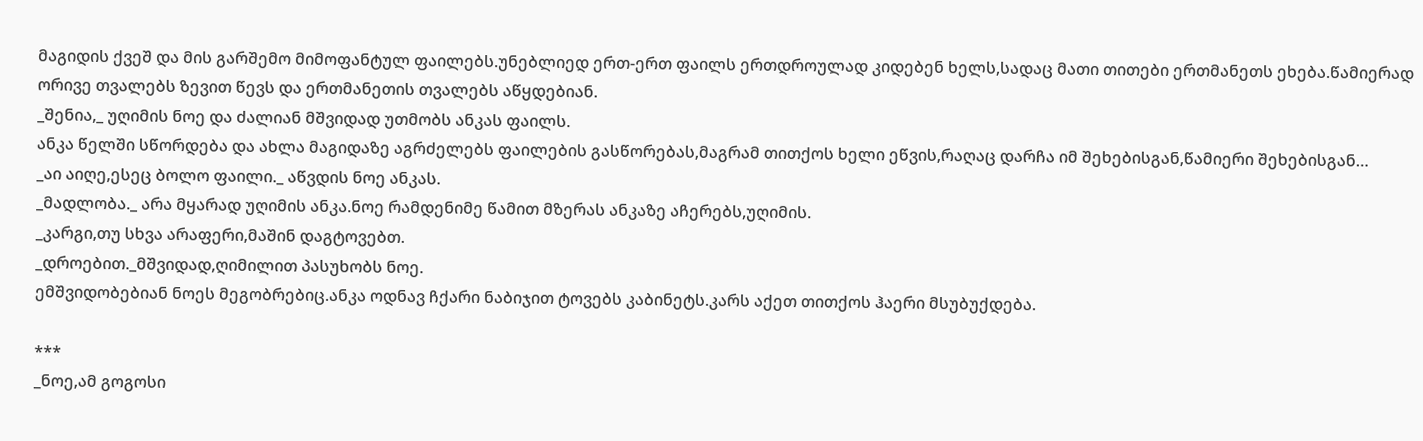მაგიდის ქვეშ და მის გარშემო მიმოფანტულ ფაილებს.უნებლიედ ერთ-ერთ ფაილს ერთდროულად კიდებენ ხელს,სადაც მათი თითები ერთმანეთს ეხება.წამიერად ორივე თვალებს ზევით წევს და ერთმანეთის თვალებს აწყდებიან.
_შენია,_ უღიმის ნოე და ძალიან მშვიდად უთმობს ანკას ფაილს.
ანკა წელში სწორდება და ახლა მაგიდაზე აგრძელებს ფაილების გასწორებას,მაგრამ თითქოს ხელი ეწვის,რაღაც დარჩა იმ შეხებისგან,წამიერი შეხებისგან…
_აი აიღე,ესეც ბოლო ფაილი._ აწვდის ნოე ანკას.
_მადლობა._ არა მყარად უღიმის ანკა.ნოე რამდენიმე წამით მზერას ანკაზე აჩერებს,უღიმის.
_კარგი,თუ სხვა არაფერი,მაშინ დაგტოვებთ.
_დროებით._მშვიდად,ღიმილით პასუხობს ნოე.
ემშვიდობებიან ნოეს მეგობრებიც.ანკა ოდნავ ჩქარი ნაბიჯით ტოვებს კაბინეტს.კარს აქეთ თითქოს ჰაერი მსუბუქდება.

***
_ნოე,ამ გოგოსი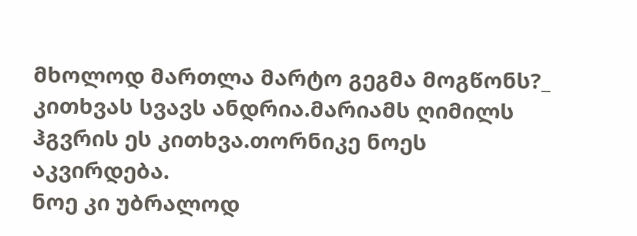მხოლოდ მართლა მარტო გეგმა მოგწონს?_ კითხვას სვავს ანდრია.მარიამს ღიმილს ჰგვრის ეს კითხვა.თორნიკე ნოეს აკვირდება.
ნოე კი უბრალოდ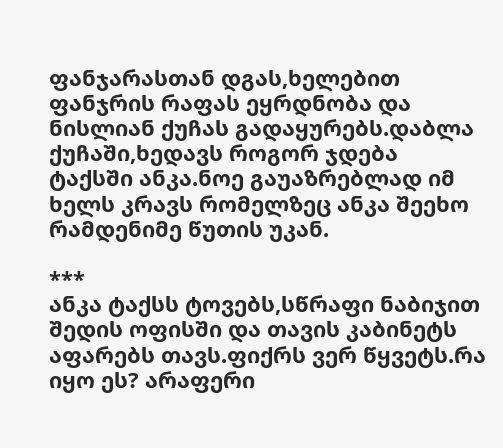ფანჯარასთან დგას,ხელებით ფანჯრის რაფას ეყრდნობა და ნისლიან ქუჩას გადაყურებს.დაბლა ქუჩაში,ხედავს როგორ ჯდება ტაქსში ანკა.ნოე გაუაზრებლად იმ ხელს კრავს რომელზეც ანკა შეეხო რამდენიმე წუთის უკან.

***
ანკა ტაქსს ტოვებს,სწრაფი ნაბიჯით შედის ოფისში და თავის კაბინეტს აფარებს თავს.ფიქრს ვერ წყვეტს.რა იყო ეს? არაფერი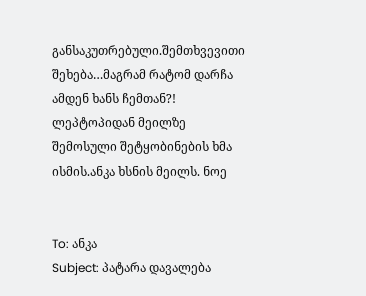განსაკუთრებული.შემთხვევითი შეხება…მაგრამ რატომ დარჩა ამდენ ხანს ჩემთან?!
ლეპტოპიდან მეილზე შემოსული შეტყობინების ხმა ისმის.ანკა ხსნის მეილს. ნოე


To: ანკა
Subject: პატარა დავალება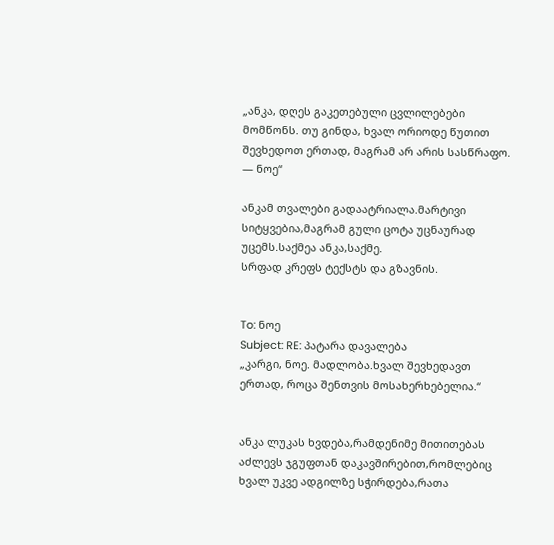„ანკა, დღეს გაკეთებული ცვლილებები მომწონს. თუ გინდა, ხვალ ორიოდე წუთით შევხედოთ ერთად, მაგრამ არ არის სასწრაფო. — ნოე“

ანკამ თვალები გადაატრიალა.მარტივი სიტყვებია,მაგრამ გული ცოტა უცნაურად უცემს.საქმეა ანკა,საქმე.
სრფად კრეფს ტექსტს და გზავნის.


To: ნოე
Subject: RE: პატარა დავალება
„კარგი, ნოე. მადლობა.ხვალ შევხედავთ ერთად, როცა შენთვის მოსახერხებელია.“


ანკა ლუკას ხვდება,რამდენიმე მითითებას აძლევს ჯგუფთან დაკავშირებით,რომლებიც ხვალ უკვე ადგილზე სჭირდება,რათა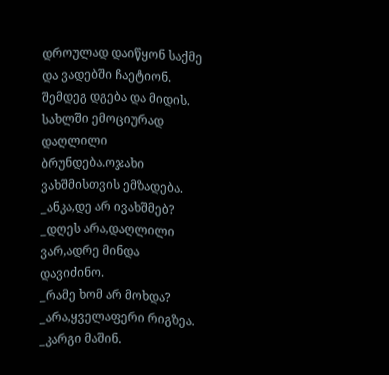დროულად დაიწყონ საქმე და ვადებში ჩაეტიონ.
შემდეგ დგება და მიდის.
სახლში ემოციურად დაღლილი ბრუნდება.ოჯახი ვახშმისთვის ემზადება.
_ანკა,დე არ ივახშმებ?
_დღეს არა,დაღლილი ვარ,ადრე მინდა დავიძინო.
_რამე ხომ არ მოხდა?
_არა,ყველაფერი რიგზეა.
_კარგი მაშინ.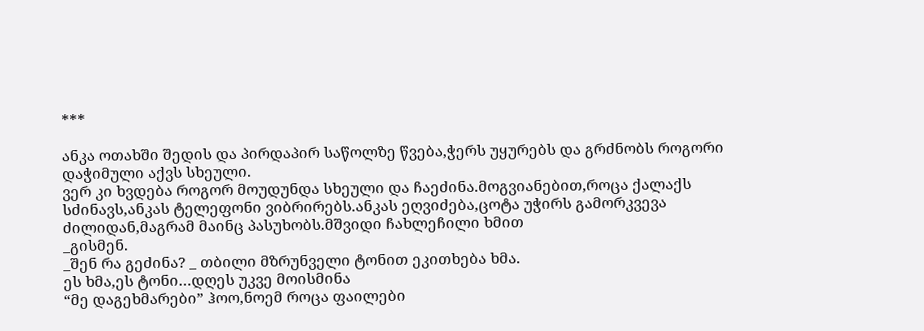***

ანკა ოთახში შედის და პირდაპირ საწოლზე წვება,ჭერს უყურებს და გრძნობს როგორი დაჭიმული აქვს სხეული.
ვერ კი ხვდება როგორ მოუდუნდა სხეული და ჩაეძინა.მოგვიანებით,როცა ქალაქს სძინავს,ანკას ტელეფონი ვიბრირებს.ანკას ეღვიძება,ცოტა უჭირს გამორკვევა ძილიდან,მაგრამ მაინც პასუხობს.მშვიდი ჩახლეჩილი ხმით
_გისმენ.
_შენ რა გეძინა? _ თბილი მზრუნველი ტონით ეკითხება ხმა.
ეს ხმა,ეს ტონი…დღეს უკვე მოისმინა
“მე დაგეხმარები” ჰოო,ნოემ როცა ფაილები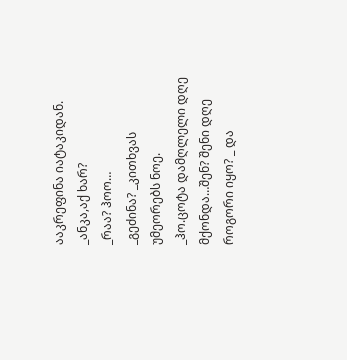ააკრეფინა იატაკიდან.
_ანკა,აქ ხარ?
_რაა? ჰოო…
_გეძინა? _კითხვას უმეორებს ნოე.
_ჰო.ცოტა დამღლელი დღე მქონდა…შენ? შენი დღე როგორი იყო? _ და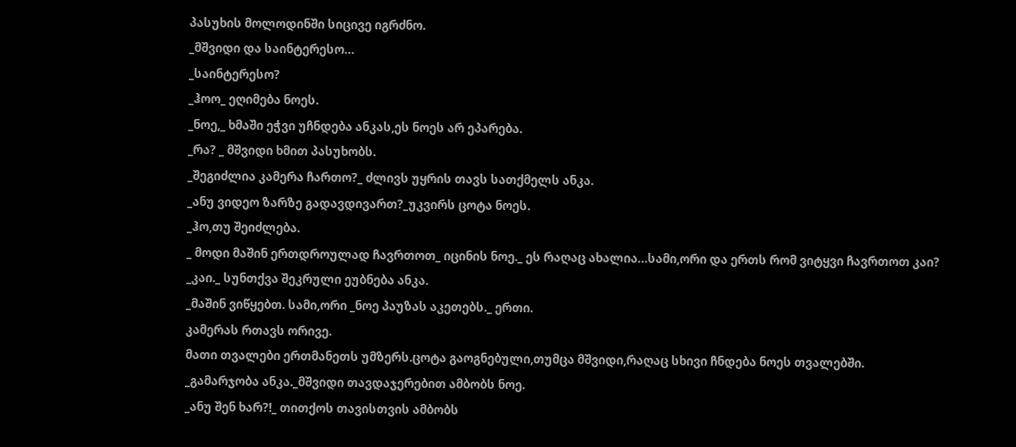პასუხის მოლოდინში სიცივე იგრძნო.
_მშვიდი და საინტერესო…
_საინტერესო?
_ჰოო_ ეღიმება ნოეს.
_ნოე,_ ხმაში ეჭვი უჩნდება ანკას,ეს ნოეს არ ეპარება.
_რა? _ მშვიდი ხმით პასუხობს.
_შეგიძლია კამერა ჩართო?_ ძლივს უყრის თავს სათქმელს ანკა.
_ანუ ვიდეო ზარზე გადავდივართ?_უკვირს ცოტა ნოეს.
_ჰო,თუ შეიძლება.
_ მოდი მაშინ ერთდროულად ჩავრთოთ_ იცინის ნოე._ ეს რაღაც ახალია…სამი,ორი და ერთს რომ ვიტყვი ჩავრთოთ კაი?
_კაი._ სუნთქვა შეკრული ეუბნება ანკა.
_მაშინ ვიწყებთ. სამი,ორი _ნოე პაუზას აკეთებს._ ერთი.
კამერას რთავს ორივე.
მათი თვალები ერთმანეთს უმზერს.ცოტა გაოგნებული,თუმცა მშვიდი,რაღაც სხივი ჩნდება ნოეს თვალებში.
_გამარჯობა ანკა._მშვიდი თავდაჯერებით ამბობს ნოე.
_ანუ შენ ხარ?!_ თითქოს თავისთვის ამბობს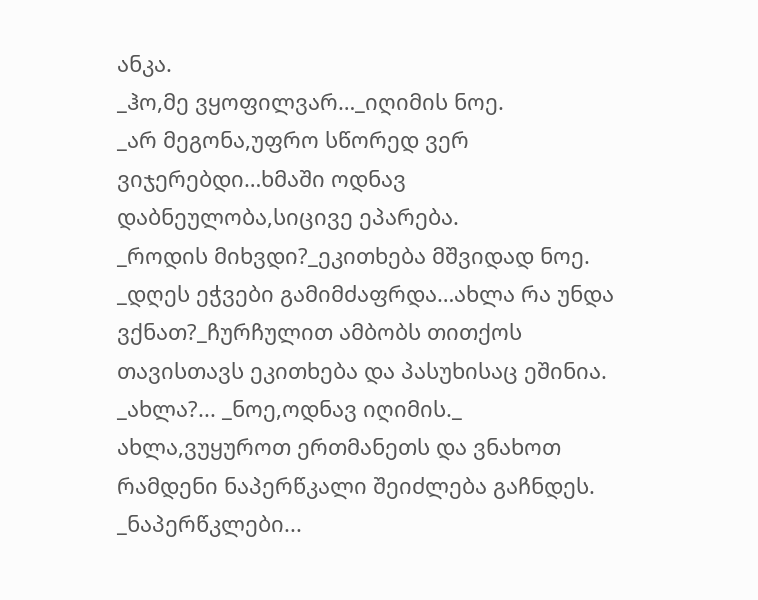ანკა.
_ჰო,მე ვყოფილვარ…_იღიმის ნოე.
_არ მეგონა,უფრო სწორედ ვერ ვიჯერებდი…ხმაში ოდნავ დაბნეულობა,სიცივე ეპარება.
_როდის მიხვდი?_ეკითხება მშვიდად ნოე.
_დღეს ეჭვები გამიმძაფრდა…ახლა რა უნდა ვქნათ?_ჩურჩულით ამბობს თითქოს თავისთავს ეკითხება და პასუხისაც ეშინია.
_ახლა?... _ნოე,ოდნავ იღიმის._ ახლა,ვუყუროთ ერთმანეთს და ვნახოთ რამდენი ნაპერწკალი შეიძლება გაჩნდეს.
_ნაპერწკლები...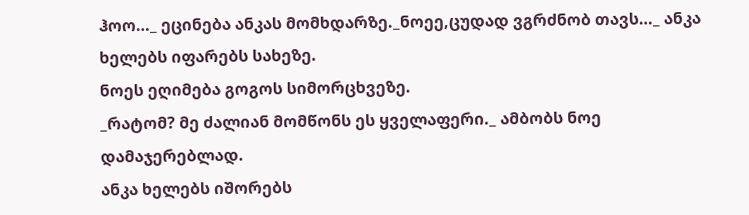ჰოო…_ ეცინება ანკას მომხდარზე._ნოეე,ცუდად ვგრძნობ თავს…_ ანკა ხელებს იფარებს სახეზე.
ნოეს ეღიმება გოგოს სიმორცხვეზე.
_რატომ? მე ძალიან მომწონს ეს ყველაფერი._ ამბობს ნოე დამაჯერებლად.
ანკა ხელებს იშორებს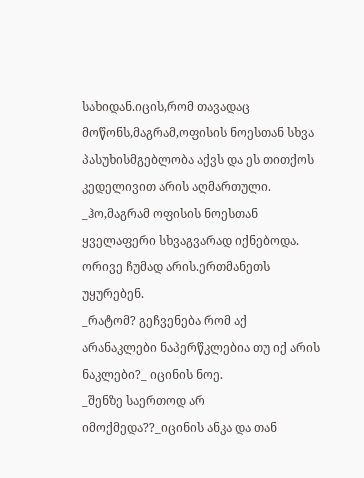სახიდან.იცის,რომ თავადაც მოწონს,მაგრამ,ოფისის ნოესთან სხვა პასუხისმგებლობა აქვს და ეს თითქოს კედელივით არის აღმართული.
_ჰო,მაგრამ ოფისის ნოესთან ყველაფერი სხვაგვარად იქნებოდა.
ორივე ჩუმად არის.ერთმანეთს უყურებენ.
_რატომ? გეჩვენება რომ აქ არანაკლები ნაპერწკლებია თუ იქ არის ნაკლები?_ იცინის ნოე.
_შენზე საერთოდ არ იმოქმედა??_იცინის ანკა და თან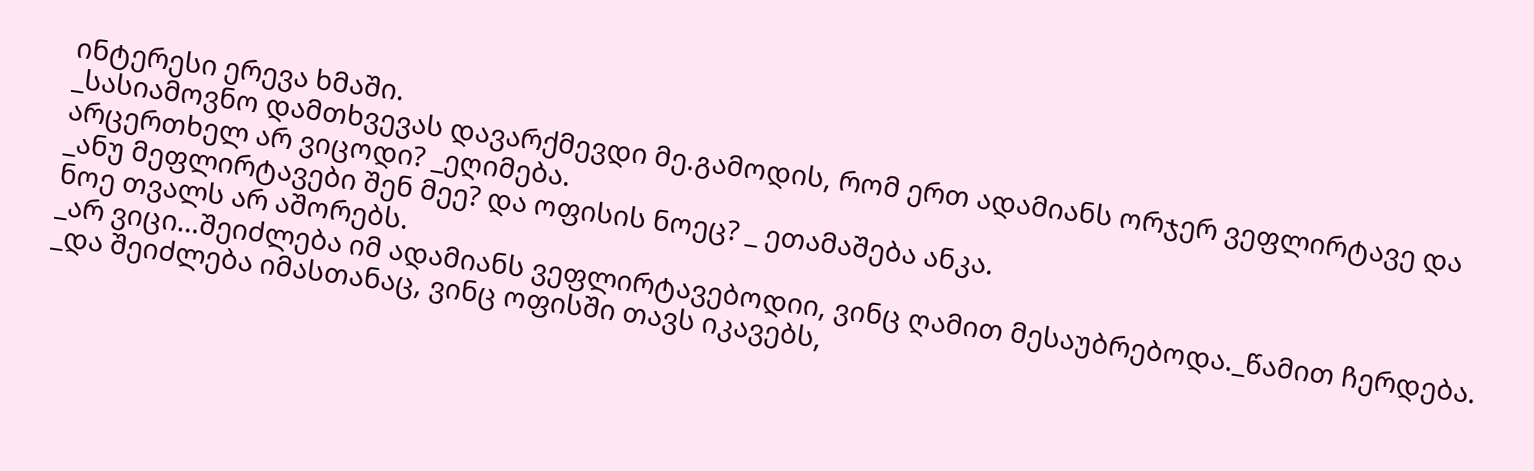ინტერესი ერევა ხმაში.
_სასიამოვნო დამთხვევას დავარქმევდი მე.გამოდის, რომ ერთ ადამიანს ორჯერ ვეფლირტავე და არცერთხელ არ ვიცოდი? _ეღიმება.
_ანუ მეფლირტავები შენ მეე? და ოფისის ნოეც? _ ეთამაშება ანკა.
ნოე თვალს არ აშორებს.
_არ ვიცი…შეიძლება იმ ადამიანს ვეფლირტავებოდიი, ვინც ღამით მესაუბრებოდა._წამით ჩერდება.
_და შეიძლება იმასთანაც, ვინც ოფისში თავს იკავებს,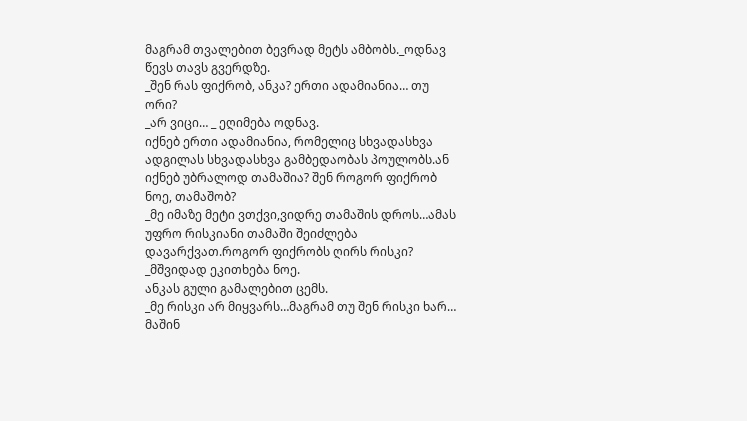მაგრამ თვალებით ბევრად მეტს ამბობს._ოდნავ წევს თავს გვერდზე.
_შენ რას ფიქრობ, ანკა? ერთი ადამიანია… თუ ორი?
_არ ვიცი… _ ეღიმება ოდნავ.
იქნებ ერთი ადამიანია, რომელიც სხვადასხვა ადგილას სხვადასხვა გამბედაობას პოულობს.ან იქნებ უბრალოდ თამაშია? შენ როგორ ფიქრობ ნოე, თამაშობ?
_მე იმაზე მეტი ვთქვი,ვიდრე თამაშის დროს…ამას უფრო რისკიანი თამაში შეიძლება დავარქვათ.როგორ ფიქრობს ღირს რისკი?
_მშვიდად ეკითხება ნოე.
ანკას გული გამალებით ცემს.
_მე რისკი არ მიყვარს…მაგრამ თუ შენ რისკი ხარ… მაშინ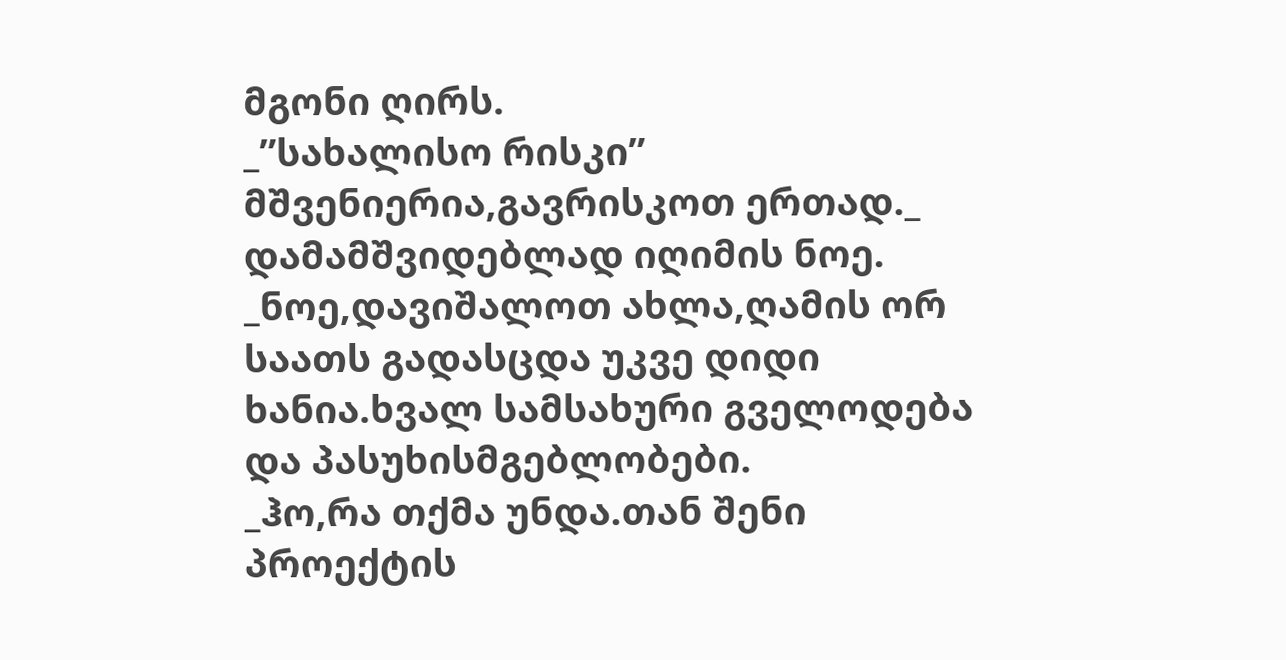მგონი ღირს.
_”სახალისო რისკი” მშვენიერია,გავრისკოთ ერთად._ დამამშვიდებლად იღიმის ნოე.
_ნოე,დავიშალოთ ახლა,ღამის ორ საათს გადასცდა უკვე დიდი ხანია.ხვალ სამსახური გველოდება და პასუხისმგებლობები.
_ჰო,რა თქმა უნდა.თან შენი პროექტის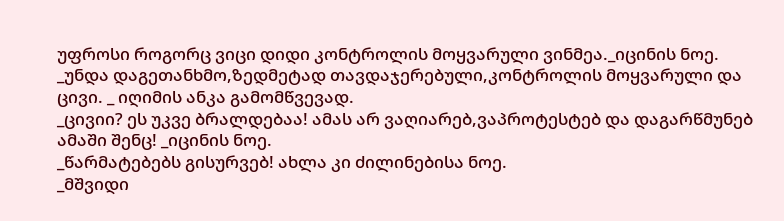უფროსი როგორც ვიცი დიდი კონტროლის მოყვარული ვინმეა._იცინის ნოე.
_უნდა დაგეთანხმო,ზედმეტად თავდაჯერებული,კონტროლის მოყვარული და ცივი. _ იღიმის ანკა გამომწვევად.
_ცივიი? ეს უკვე ბრალდებაა! ამას არ ვაღიარებ,ვაპროტესტებ და დაგარწმუნებ ამაში შენც! _იცინის ნოე.
_წარმატებებს გისურვებ! ახლა კი ძილინებისა ნოე.
_მშვიდი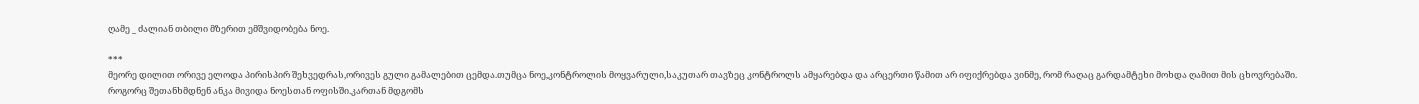ღამე _ ძალიან თბილი მზერით ემშვიდობება ნოე.

***
მეორე დილით ორივე ელოდა პირისპირ შეხვედრას,ორივეს გული გამალებით ცემდა.თუმცა ნოე,კონტროლის მოყვარული,საკუთარ თავზეც კონტროლს ამყარებდა და არცერთი წამით არ იფიქრებდა ვინმე, რომ რაღაც გარდამტეხი მოხდა ღამით მის ცხოვრებაში.
როგორც შეთანხმდნენ ანკა მივიდა ნოესთან ოფისში.კართან მდგომს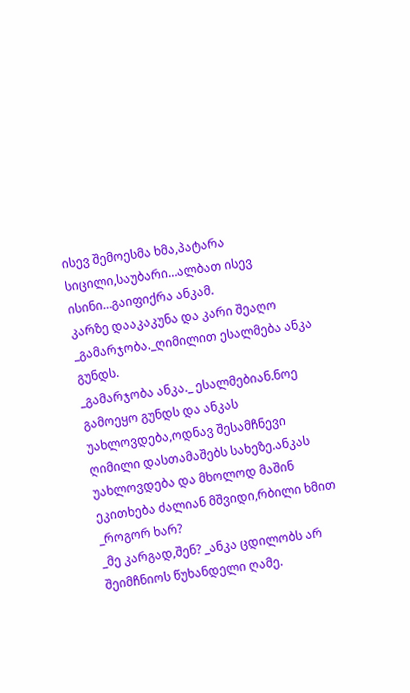ისევ შემოესმა ხმა,პატარა სიცილი,საუბარი…ალბათ ისევ ისინი…გაიფიქრა ანკამ.
კარზე დააკაკუნა და კარი შეაღო
_გამარჯობა._ღიმილით ესალმება ანკა გუნდს.
_გამარჯობა ანკა._ ესალმებიან.ნოე გამოეყო გუნდს და ანკას უახლოვდება,ოდნავ შესამჩნევი ღიმილი დასთამაშებს სახეზე.ანკას უახლოვდება და მხოლოდ მაშინ ეკითხება ძალიან მშვიდი,რბილი ხმით
_როგორ ხარ?
_მე კარგად,შენ? _ანკა ცდილობს არ შეიმჩნიოს წუხანდელი ღამე.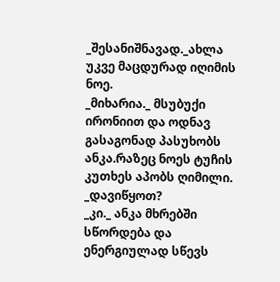_შესანიშნავად._ახლა უკვე მაცდურად იღიმის ნოე.
_მიხარია._ მსუბუქი ირონიით და ოდნავ გასაგონად პასუხობს ანკა.რაზეც ნოეს ტუჩის კუთხეს აპობს ღიმილი.
_დავიწყოთ?
_კი._ ანკა მხრებში სწორდება და ენერგიულად სწევს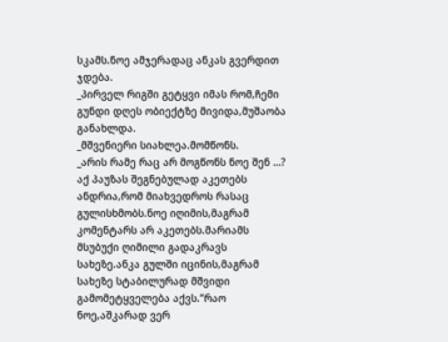სკამს.ნოე ამჯერადაც ანკას გვერდით ჯდება.
_პირველ რიგში გეტყვი იმას რომ,ჩემი გუნდი დღეს ობიექტზე მივიდა,მუშაობა განახლდა.
_მშვენიერი სიახლეა.მომწონს.
_არის რამე რაც არ მოგწონს ნოე შენ …? აქ პაუზას შეგნებულად აკეთებს ანდრია,რომ მიახვედროს რასაც გულისხმობს.ნოე იღიმის,მაგრამ კომენტარს არ აკეთებს.მარიამს მსუბუქი ღიმილი გადაკრავს სახეზე.ანკა გულში იცინის,მაგრამ სახეზე სტაბილურად მშვიდი გამომეტყველება აქვს.”რაო ნოე,აშკარად ვერ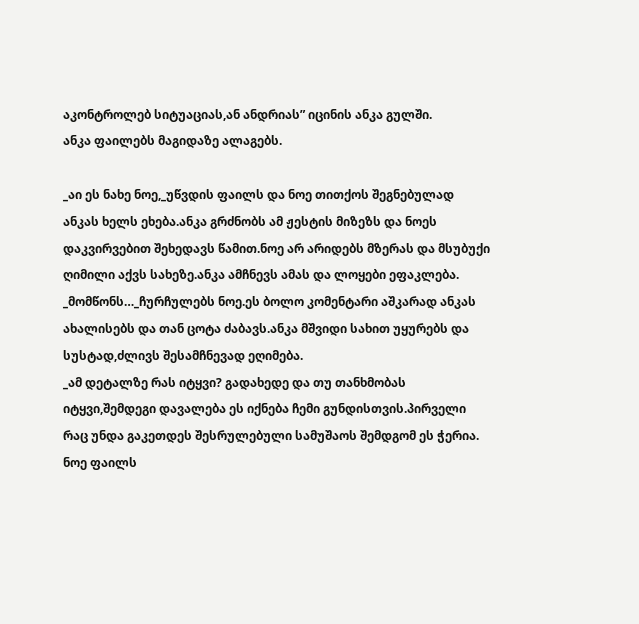აკონტროლებ სიტუაციას,ან ანდრიას” იცინის ანკა გულში.
ანკა ფაილებს მაგიდაზე ალაგებს.

_აი ეს ნახე ნოე,_უწვდის ფაილს და ნოე თითქოს შეგნებულად ანკას ხელს ეხება.ანკა გრძნობს ამ ჟესტის მიზეზს და ნოეს დაკვირვებით შეხედავს წამით.ნოე არ არიდებს მზერას და მსუბუქი ღიმილი აქვს სახეზე.ანკა ამჩნევს ამას და ლოყები ეფაკლება.
_მომწონს…_ჩურჩულებს ნოე.ეს ბოლო კომენტარი აშკარად ანკას ახალისებს და თან ცოტა ძაბავს.ანკა მშვიდი სახით უყურებს და სუსტად,ძლივს შესამჩნევად ეღიმება.
_ამ დეტალზე რას იტყვი? გადახედე და თუ თანხმობას იტყვი,შემდეგი დავალება ეს იქნება ჩემი გუნდისთვის.პირველი რაც უნდა გაკეთდეს შესრულებული სამუშაოს შემდგომ ეს ჭერია.
ნოე ფაილს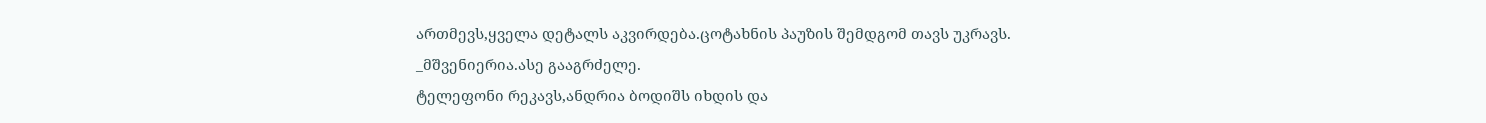ართმევს,ყველა დეტალს აკვირდება.ცოტახნის პაუზის შემდგომ თავს უკრავს.
_მშვენიერია.ასე გააგრძელე.
ტელეფონი რეკავს,ანდრია ბოდიშს იხდის და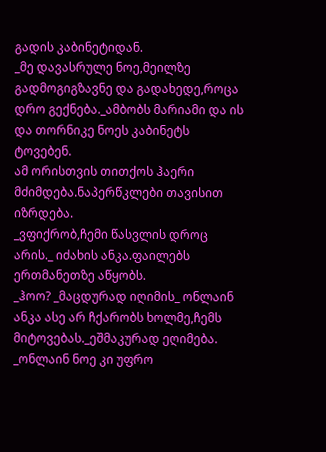გადის კაბინეტიდან.
_მე დავასრულე ნოე,მეილზე გადმოგიგზავნე და გადახედე,როცა დრო გექნება._ამბობს მარიამი და ის და თორნიკე ნოეს კაბინეტს ტოვებენ.
ამ ორისთვის თითქოს ჰაერი მძიმდება.ნაპერწკლები თავისით იზრდება.
_ვფიქრობ,ჩემი წასვლის დროც არის._ იძახის ანკა.ფაილებს ერთმანეთზე აწყობს.
_ჰოო? _მაცდურად იღიმის_ ონლაინ ანკა ასე არ ჩქარობს ხოლმე,ჩემს მიტოვებას._ეშმაკურად ეღიმება.
_ონლაინ ნოე კი უფრო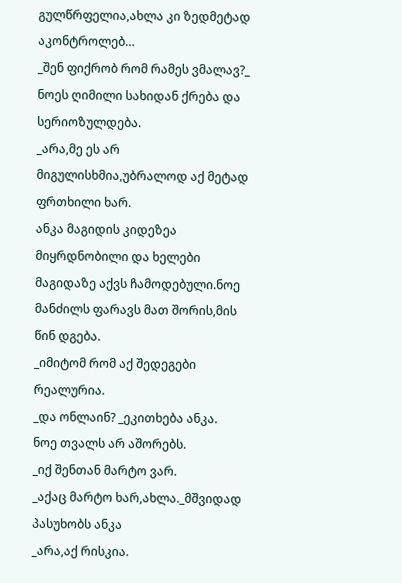გულწრფელია,ახლა კი ზედმეტად აკონტროლებ…
_შენ ფიქრობ რომ რამეს ვმალავ?_ ნოეს ღიმილი სახიდან ქრება და სერიოზულდება.
_არა,მე ეს არ მიგულისხმია,უბრალოდ აქ მეტად ფრთხილი ხარ.
ანკა მაგიდის კიდეზეა მიყრდნობილი და ხელები მაგიდაზე აქვს ჩამოდებული.ნოე მანძილს ფარავს მათ შორის,მის წინ დგება.
_იმიტომ რომ აქ შედეგები რეალურია.
_და ონლაინ? _ეკითხება ანკა.
ნოე თვალს არ აშორებს.
_იქ შენთან მარტო ვარ.
_აქაც მარტო ხარ,ახლა._მშვიდად პასუხობს ანკა
_არა,აქ რისკია.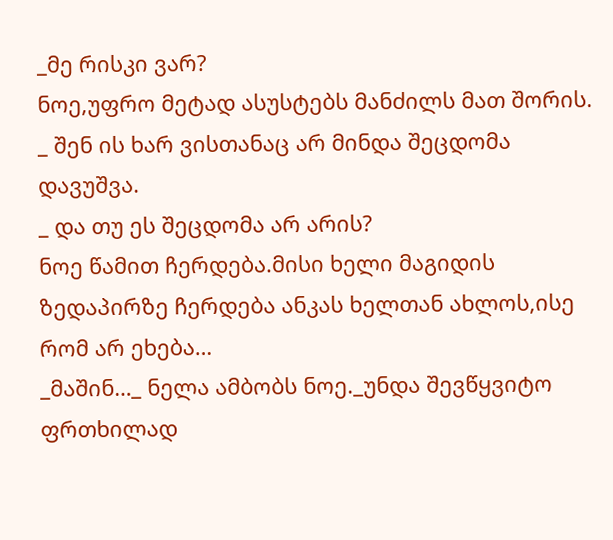_მე რისკი ვარ?
ნოე,უფრო მეტად ასუსტებს მანძილს მათ შორის.
_ შენ ის ხარ ვისთანაც არ მინდა შეცდომა დავუშვა.
_ და თუ ეს შეცდომა არ არის?
ნოე წამით ჩერდება.მისი ხელი მაგიდის ზედაპირზე ჩერდება ანკას ხელთან ახლოს,ისე რომ არ ეხება…
_მაშინ…_ ნელა ამბობს ნოე._უნდა შევწყვიტო ფრთხილად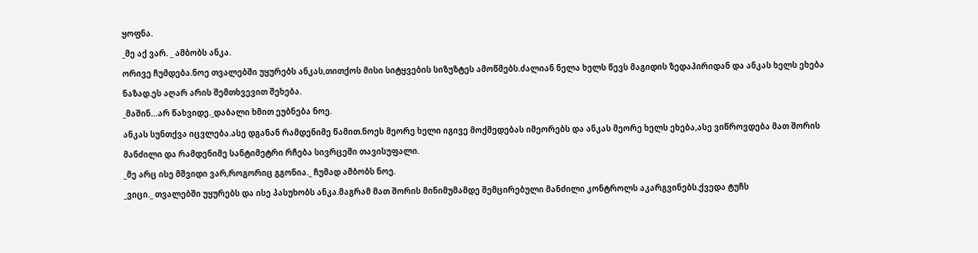ყოფნა.
_მე აქ ვარ. _ ამბობს ანკა.
ორივე ჩუმდება.ნოე თვალებში უყურებს ანკას,თითქოს მისი სიტყვების სიზუზტეს ამოწმებს.ძალიან ნელა ხელს წევს მაგიდის ზედაპირიდან და ანკას ხელს ეხება ნაზად.ეს აღარ არის შემთხვევით შეხება.
_მაშინ…არ წახვიდე._დაბალი ხმით ეუბნება ნოე.
ანკას სუნთქვა იცვლება.ასე დგანან რამდენიმე წამით.ნოეს მეორე ხელი იგივე მოქმედებას იმეორებს და ანკას მეორე ხელს ეხება,ასე ვიწროვდება მათ შორის მანძილი და რამდენიმე სანტიმეტრი რჩება სივრცეში თავისუფალი.
_მე არც ისე მშვიდი ვარ,როგორიც გგონია._ ჩუმად ამბობს ნოე.
_ვიცი._ თვალებში უყურებს და ისე პასუხობს ანკა.მაგრამ მათ შორის მინიმუმამდე შემცირებული მანძილი კონტროლს აკარგვინებს.ქვედა ტუჩს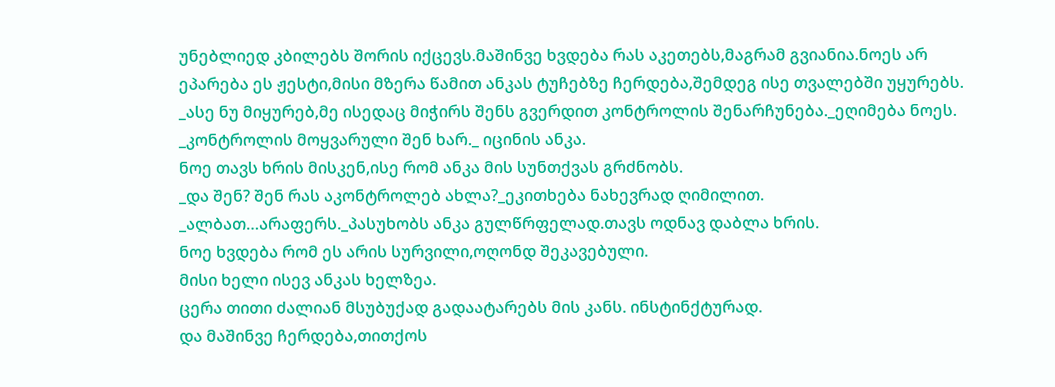უნებლიედ კბილებს შორის იქცევს.მაშინვე ხვდება რას აკეთებს,მაგრამ გვიანია.ნოეს არ ეპარება ეს ჟესტი,მისი მზერა წამით ანკას ტუჩებზე ჩერდება,შემდეგ ისე თვალებში უყურებს.
_ასე ნუ მიყურებ,მე ისედაც მიჭირს შენს გვერდით კონტროლის შენარჩუნება._ეღიმება ნოეს.
_კონტროლის მოყვარული შენ ხარ._ იცინის ანკა.
ნოე თავს ხრის მისკენ,ისე რომ ანკა მის სუნთქვას გრძნობს.
_და შენ? შენ რას აკონტროლებ ახლა?_ეკითხება ნახევრად ღიმილით.
_ალბათ…არაფერს._პასუხობს ანკა გულწრფელად.თავს ოდნავ დაბლა ხრის.
ნოე ხვდება რომ ეს არის სურვილი,ოღონდ შეკავებული.
მისი ხელი ისევ ანკას ხელზეა.
ცერა თითი ძალიან მსუბუქად გადაატარებს მის კანს. ინსტინქტურად.
და მაშინვე ჩერდება,თითქოს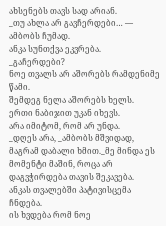ახსენებს თავს სად არიან.
_თუ ახლა არ გავჩერდები… — ამბობს ჩუმად.
ანკა სუნთქვა ეკვრება.
_გაჩერდები?
ნოე თვალს არ აშორებს რამდენიმე წამი.
შემდეგ ნელა აშორებს ხელს.
ერთი ნაბიჯით უკან იხევს.
არა იმიტომ, რომ არ უნდა.
_დღეს არა, _ამბობს მშვიდად, მაგრამ დაბალი ხმით._მე მინდა ეს მომენტი მაშინ, როცა არ დაგვჭირდება თავის შეკავება.
ანკას თვალებში პატივისცემა ჩნდება.
ის ხვდება რომ ნოე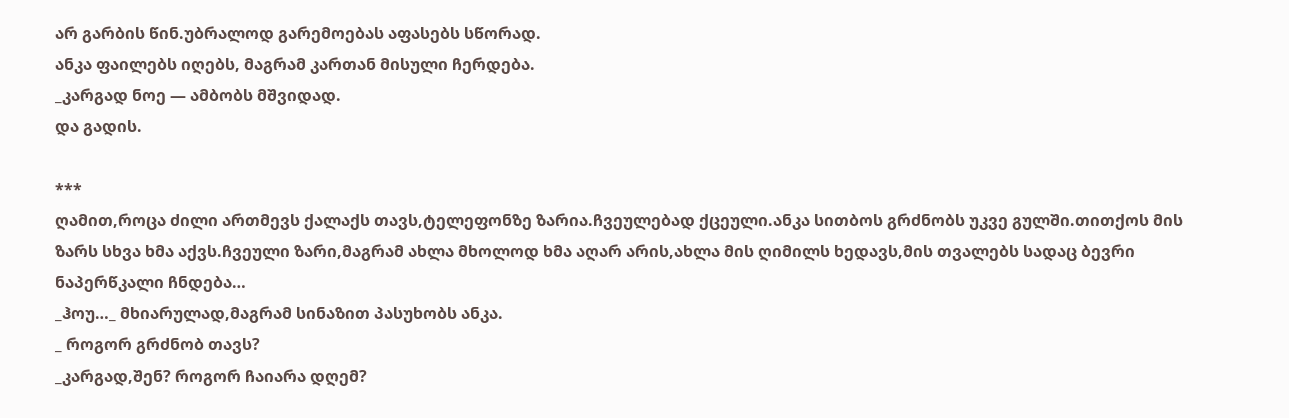არ გარბის წინ.უბრალოდ გარემოებას აფასებს სწორად.
ანკა ფაილებს იღებს, მაგრამ კართან მისული ჩერდება.
_კარგად ნოე — ამბობს მშვიდად.
და გადის.

***
ღამით,როცა ძილი ართმევს ქალაქს თავს,ტელეფონზე ზარია.ჩვეულებად ქცეული.ანკა სითბოს გრძნობს უკვე გულში.თითქოს მის ზარს სხვა ხმა აქვს.ჩვეული ზარი,მაგრამ ახლა მხოლოდ ხმა აღარ არის,ახლა მის ღიმილს ხედავს,მის თვალებს სადაც ბევრი ნაპერწკალი ჩნდება…
_ჰოუ…_ მხიარულად,მაგრამ სინაზით პასუხობს ანკა.
_ როგორ გრძნობ თავს?
_კარგად,შენ? როგორ ჩაიარა დღემ?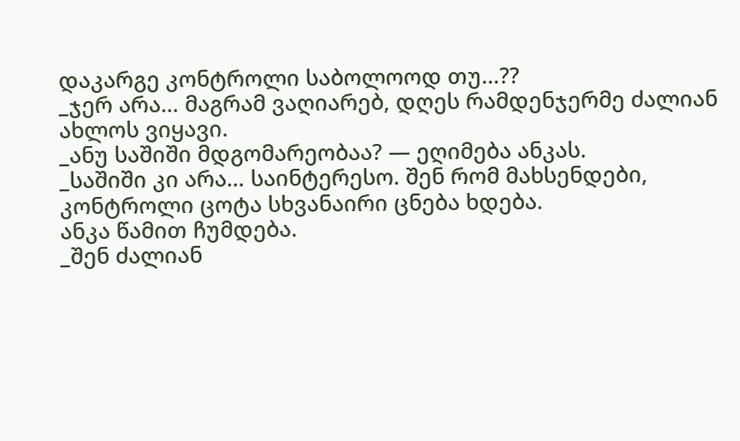დაკარგე კონტროლი საბოლოოდ თუ…??
_ჯერ არა… მაგრამ ვაღიარებ, დღეს რამდენჯერმე ძალიან ახლოს ვიყავი.
_ანუ საშიში მდგომარეობაა? — ეღიმება ანკას.
_საშიში კი არა… საინტერესო. შენ რომ მახსენდები, კონტროლი ცოტა სხვანაირი ცნება ხდება.
ანკა წამით ჩუმდება.
_შენ ძალიან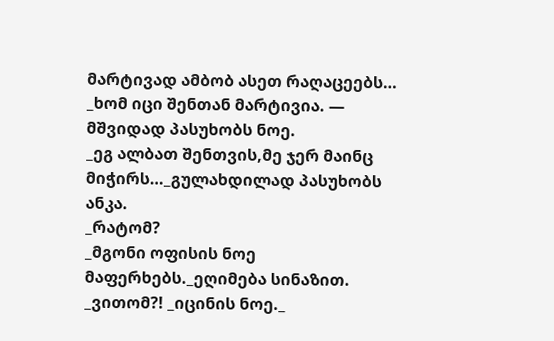მარტივად ამბობ ასეთ რაღაცეებს…
_ხომ იცი შენთან მარტივია. — მშვიდად პასუხობს ნოე.
_ეგ ალბათ შენთვის,მე ჯერ მაინც მიჭირს…_გულახდილად პასუხობს ანკა.
_რატომ?
_მგონი ოფისის ნოე მაფერხებს._ეღიმება სინაზით.
_ვითომ?! _იცინის ნოე._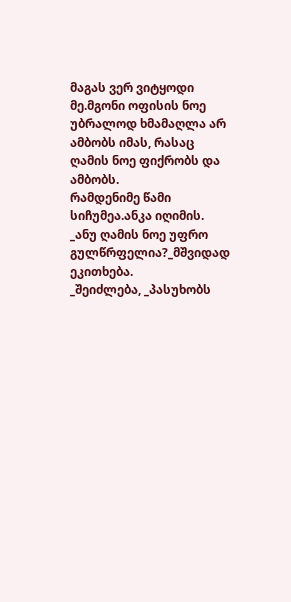მაგას ვერ ვიტყოდი მე.მგონი ოფისის ნოე უბრალოდ ხმამაღლა არ ამბობს იმას, რასაც ღამის ნოე ფიქრობს და ამბობს.
რამდენიმე წამი სიჩუმეა.ანკა იღიმის.
_ანუ ღამის ნოე უფრო გულწრფელია?_მშვიდად ეკითხება.
_შეიძლება, _პასუხობს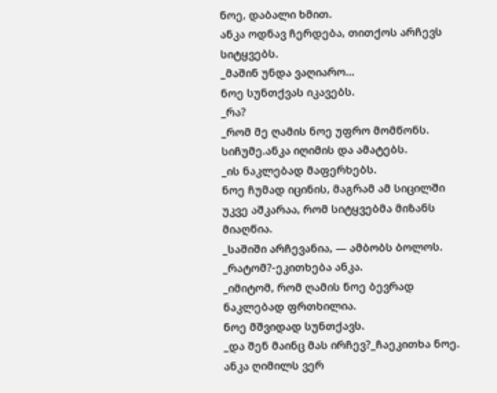ნოე, დაბალი ხმით.
ანკა ოდნავ ჩერდება, თითქოს არჩევს სიტყვებს.
_მაშინ უნდა ვაღიარო…
ნოე სუნთქვას იკავებს.
_რა?
_რომ მე ღამის ნოე უფრო მომწონს.
სიჩუმე.ანკა იღიმის და ამატებს.
_ის ნაკლებად მაფერხებს.
ნოე ჩუმად იცინის, მაგრამ ამ სიცილში უკვე აშკარაა, რომ სიტყვებმა მიზანს მიაღწია.
_საშიში არჩევანია, — ამბობს ბოლოს.
_რატომ?-ეკითხება ანკა.
_იმიტომ, რომ ღამის ნოე ბევრად ნაკლებად ფრთხილია.
ნოე მშვიდად სუნთქავს.
_და შენ მაინც მას ირჩევ?_ჩაეკითხა ნოე.
ანკა ღიმილს ვერ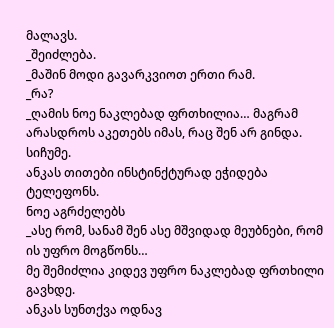მალავს.
_შეიძლება.
_მაშინ მოდი გავარკვიოთ ერთი რამ.
_რა?
_ღამის ნოე ნაკლებად ფრთხილია… მაგრამ არასდროს აკეთებს იმას, რაც შენ არ გინდა.
სიჩუმე.
ანკას თითები ინსტინქტურად ეჭიდება ტელეფონს.
ნოე აგრძელებს
_ასე რომ, სანამ შენ ასე მშვიდად მეუბნები, რომ ის უფრო მოგწონს…
მე შემიძლია კიდევ უფრო ნაკლებად ფრთხილი გავხდე.
ანკას სუნთქვა ოდნავ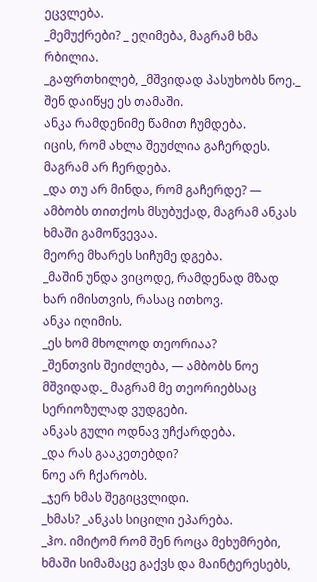ეცვლება.
_მემუქრები? _ ეღიმება, მაგრამ ხმა რბილია.
_გაფრთხილებ, _მშვიდად პასუხობს ნოე._
შენ დაიწყე ეს თამაში.
ანკა რამდენიმე წამით ჩუმდება.
იცის, რომ ახლა შეუძლია გაჩერდეს.
მაგრამ არ ჩერდება.
_და თუ არ მინდა, რომ გაჩერდე? — ამბობს თითქოს მსუბუქად, მაგრამ ანკას ხმაში გამოწვევაა.
მეორე მხარეს სიჩუმე დგება.
_მაშინ უნდა ვიცოდე, რამდენად მზად ხარ იმისთვის, რასაც ითხოვ.
ანკა იღიმის.
_ეს ხომ მხოლოდ თეორიაა?
_შენთვის შეიძლება, — ამბობს ნოე მშვიდად._ მაგრამ მე თეორიებსაც სერიოზულად ვუდგები.
ანკას გული ოდნავ უჩქარდება.
_და რას გააკეთებდი?
ნოე არ ჩქარობს.
_ჯერ ხმას შეგიცვლიდი.
_ხმას? _ანკას სიცილი ეპარება.
_ჰო. იმიტომ რომ შენ როცა მეხუმრები, ხმაში სიმამაცე გაქვს და მაინტერესებს,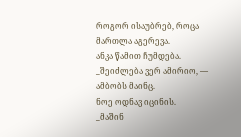როგორ ისაუბრებ, როცა მართლა აგერევა.
ანკა წამით ჩუმდება.
_შეიძლება ვერ ამირიო, — ამბობს მაინც.
ნოე ოდნავ იცინის.
_მაშინ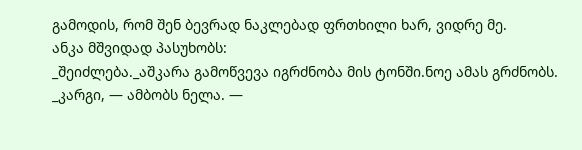გამოდის, რომ შენ ბევრად ნაკლებად ფრთხილი ხარ, ვიდრე მე.
ანკა მშვიდად პასუხობს:
_შეიძლება._აშკარა გამოწვევა იგრძნობა მის ტონში.ნოე ამას გრძნობს.
_კარგი, — ამბობს ნელა. —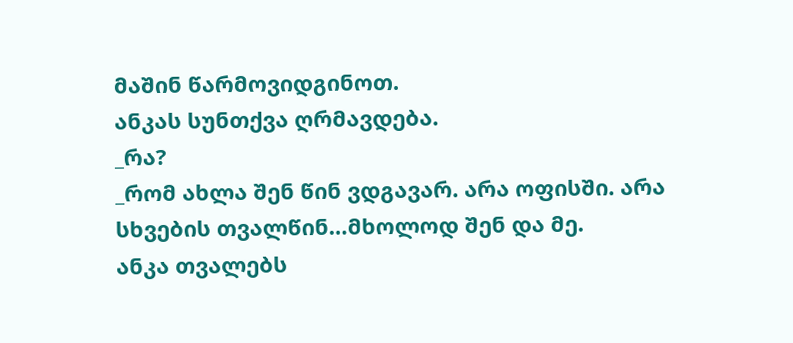მაშინ წარმოვიდგინოთ.
ანკას სუნთქვა ღრმავდება.
_რა?
_რომ ახლა შენ წინ ვდგავარ. არა ოფისში. არა სხვების თვალწინ…მხოლოდ შენ და მე.
ანკა თვალებს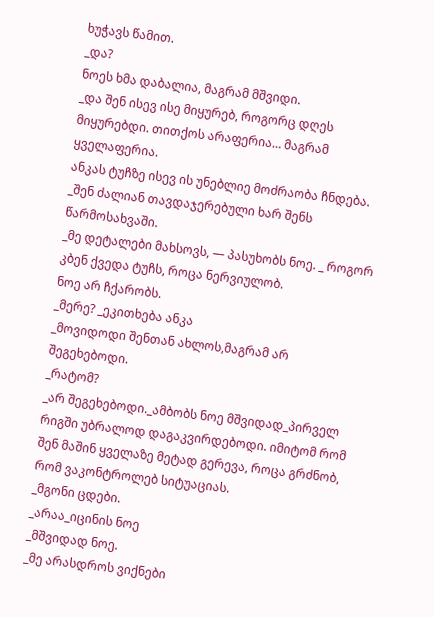ხუჭავს წამით.
_და?
ნოეს ხმა დაბალია, მაგრამ მშვიდი.
_და შენ ისევ ისე მიყურებ, როგორც დღეს მიყურებდი. თითქოს არაფერია… მაგრამ ყველაფერია.
ანკას ტუჩზე ისევ ის უნებლიე მოძრაობა ჩნდება.
_შენ ძალიან თავდაჯერებული ხარ შენს წარმოსახვაში.
_მე დეტალები მახსოვს, — პასუხობს ნოე. _ როგორ კბენ ქვედა ტუჩს, როცა ნერვიულობ.
ნოე არ ჩქარობს.
_მერე? _ეკითხება ანკა
_მოვიდოდი შენთან ახლოს,მაგრამ არ შეგეხებოდი.
_რატომ?
_არ შეგეხებოდი._ამბობს ნოე მშვიდად_პირველ რიგში უბრალოდ დაგაკვირდებოდი. იმიტომ რომ შენ მაშინ ყველაზე მეტად გერევა, როცა გრძნობ, რომ ვაკონტროლებ სიტუაციას.
_მგონი ცდები.
_არაა_იცინის ნოე
_მშვიდად ნოე.
_მე არასდროს ვიქნები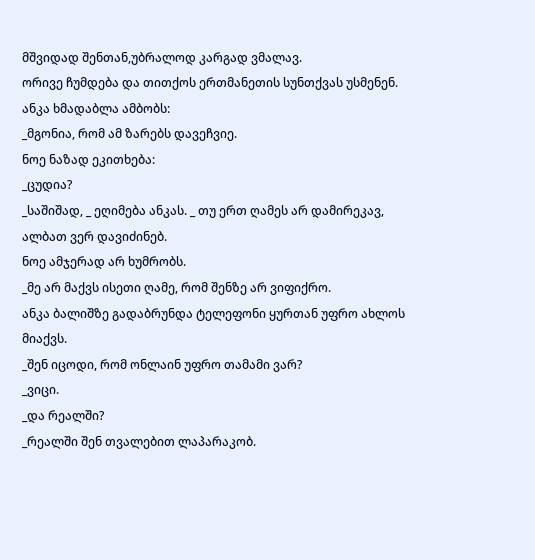მშვიდად შენთან,უბრალოდ კარგად ვმალავ.
ორივე ჩუმდება და თითქოს ერთმანეთის სუნთქვას უსმენენ.
ანკა ხმადაბლა ამბობს:
_მგონია, რომ ამ ზარებს დავეჩვიე.
ნოე ნაზად ეკითხება:
_ცუდია?
_საშიშად, _ ეღიმება ანკას. _ თუ ერთ ღამეს არ დამირეკავ, ალბათ ვერ დავიძინებ.
ნოე ამჯერად არ ხუმრობს.
_მე არ მაქვს ისეთი ღამე, რომ შენზე არ ვიფიქრო.
ანკა ბალიშზე გადაბრუნდა ტელეფონი ყურთან უფრო ახლოს მიაქვს.
_შენ იცოდი, რომ ონლაინ უფრო თამამი ვარ?
_ვიცი.
_და რეალში?
_რეალში შენ თვალებით ლაპარაკობ.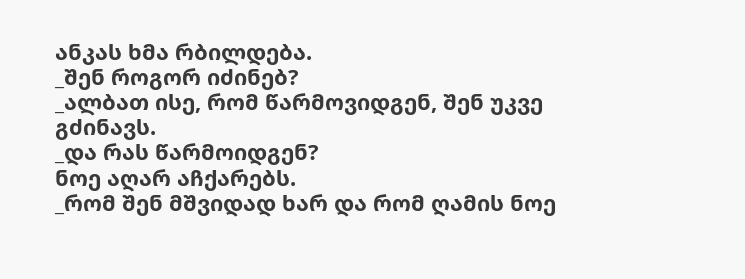ანკას ხმა რბილდება.
_შენ როგორ იძინებ?
_ალბათ ისე, რომ წარმოვიდგენ, შენ უკვე გძინავს.
_და რას წარმოიდგენ?
ნოე აღარ აჩქარებს.
_რომ შენ მშვიდად ხარ და რომ ღამის ნოე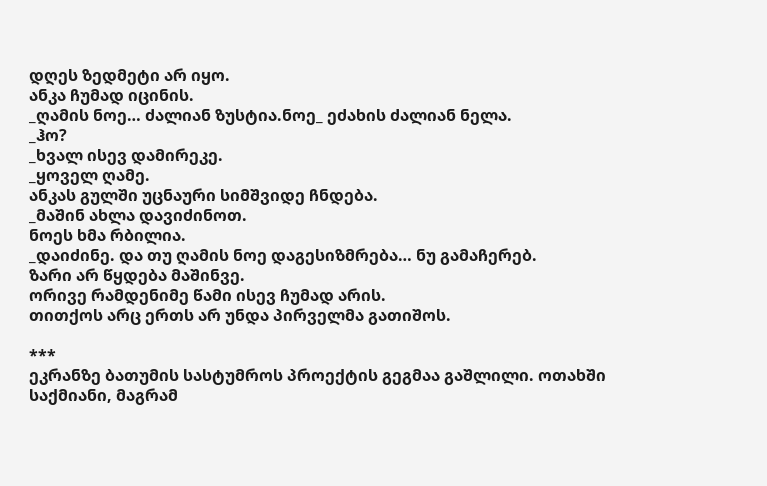დღეს ზედმეტი არ იყო.
ანკა ჩუმად იცინის.
_ღამის ნოე… ძალიან ზუსტია.ნოე_ ეძახის ძალიან ნელა.
_ჰო?
_ხვალ ისევ დამირეკე.
_ყოველ ღამე.
ანკას გულში უცნაური სიმშვიდე ჩნდება.
_მაშინ ახლა დავიძინოთ.
ნოეს ხმა რბილია.
_დაიძინე. და თუ ღამის ნოე დაგესიზმრება… ნუ გამაჩერებ.
ზარი არ წყდება მაშინვე.
ორივე რამდენიმე წამი ისევ ჩუმად არის.
თითქოს არც ერთს არ უნდა პირველმა გათიშოს.

***
ეკრანზე ბათუმის სასტუმროს პროექტის გეგმაა გაშლილი. ოთახში საქმიანი, მაგრამ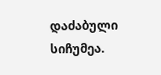დაძაბული სიჩუმეა.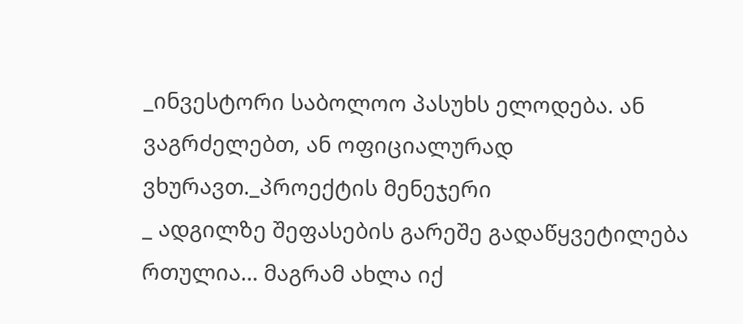_ინვესტორი საბოლოო პასუხს ელოდება. ან ვაგრძელებთ, ან ოფიციალურად ვხურავთ._პროექტის მენეჯერი
_ ადგილზე შეფასების გარეშე გადაწყვეტილება რთულია… მაგრამ ახლა იქ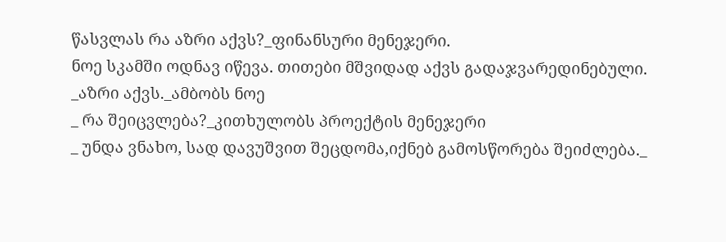წასვლას რა აზრი აქვს?_ფინანსური მენეჯერი.
ნოე სკამში ოდნავ იწევა. თითები მშვიდად აქვს გადაჯვარედინებული.
_აზრი აქვს._ამბობს ნოე
_ რა შეიცვლება?_კითხულობს პროექტის მენეჯერი
_ უნდა ვნახო, სად დავუშვით შეცდომა,იქნებ გამოსწორება შეიძლება._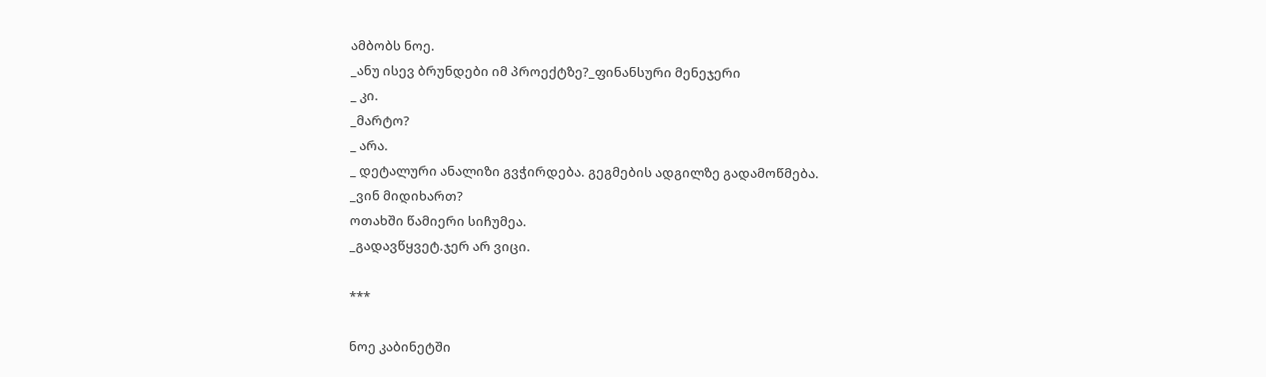ამბობს ნოე.
_ანუ ისევ ბრუნდები იმ პროექტზე?_ფინანსური მენეჯერი
_ კი.
_მარტო?
_ არა.
_ დეტალური ანალიზი გვჭირდება. გეგმების ადგილზე გადამოწმება.
_ვინ მიდიხართ?
ოთახში წამიერი სიჩუმეა.
_გადავწყვეტ.ჯერ არ ვიცი.

***

ნოე კაბინეტში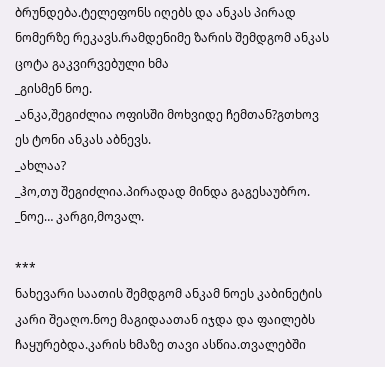ბრუნდება.ტელეფონს იღებს და ანკას პირად ნომერზე რეკავს.რამდენიმე ზარის შემდგომ ანკას ცოტა გაკვირვებული ხმა
_გისმენ ნოე.
_ანკა,შეგიძლია ოფისში მოხვიდე ჩემთან?გთხოვ
ეს ტონი ანკას აბნევს.
_ახლაა?
_ჰო,თუ შეგიძლია.პირადად მინდა გაგესაუბრო.
_ნოე… კარგი,მოვალ.

***
ნახევარი საათის შემდგომ ანკამ ნოეს კაბინეტის კარი შეაღო.ნოე მაგიდაათან იჯდა და ფაილებს ჩაყურებდა.კარის ხმაზე თავი ასწია.თვალებში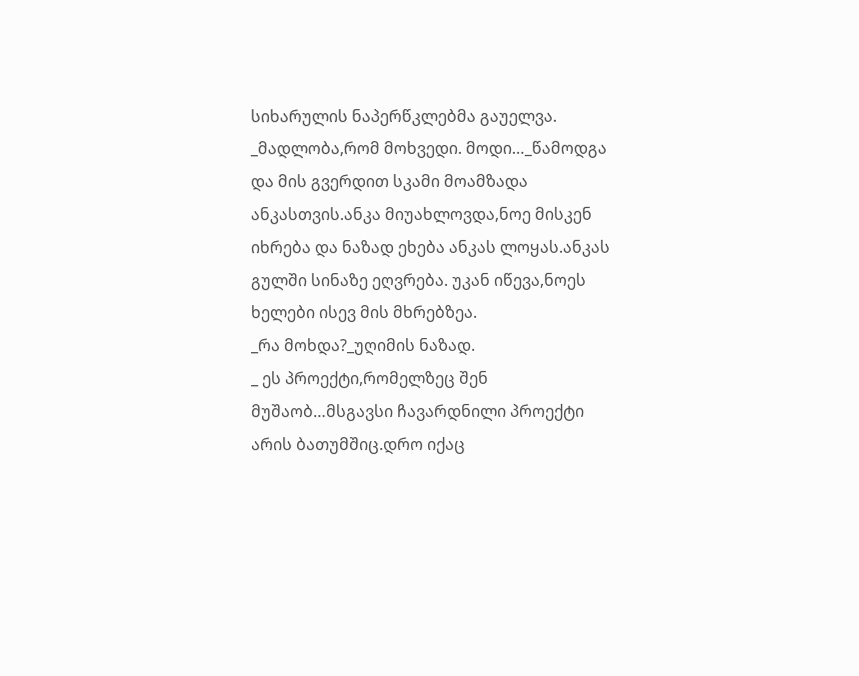სიხარულის ნაპერწკლებმა გაუელვა.
_მადლობა,რომ მოხვედი. მოდი…_წამოდგა და მის გვერდით სკამი მოამზადა ანკასთვის.ანკა მიუახლოვდა,ნოე მისკენ იხრება და ნაზად ეხება ანკას ლოყას.ანკას გულში სინაზე ეღვრება. უკან იწევა,ნოეს ხელები ისევ მის მხრებზეა.
_რა მოხდა?_უღიმის ნაზად.
_ ეს პროექტი,რომელზეც შენ მუშაობ…მსგავსი ჩავარდნილი პროექტი არის ბათუმშიც.დრო იქაც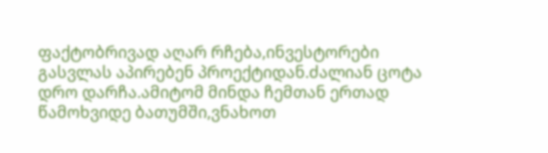ფაქტობრივად აღარ რჩება,ინვესტორები გასვლას აპირებენ პროექტიდან.ძალიან ცოტა დრო დარჩა.ამიტომ მინდა ჩემთან ერთად წამოხვიდე ბათუმში,ვნახოთ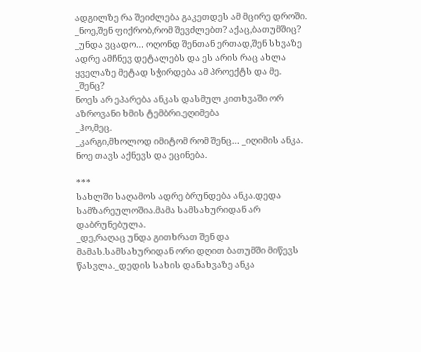ადგილზე რა შეიძლება გაკეთდეს ამ მცირე დროში.
_ნოე,შენ ფიქრობ,რომ შევძლებთ? აქაც,ბათუმშიც?
_უნდა ვცადო… ოღონდ შენთან ერთად,შენ სხვაზე ადრე ამჩნევ დეტალებს და ეს არის რაც ახლა ყველაზე მეტად სჭირდება ამ პროექტს და მე.
_შენც?
ნოეს არ ეპარება ანკას დასმულ კითხვაში ორ აზროვანი ხმის ტემბრი.ეღიმება
_ჰო,მეც.
_კარგი,მხოლოდ იმიტომ რომ შენც… _იღიმის ანკა. ნოე თავს აქნევს და ეცინება.

***
სახლში საღამოს ადრე ბრუნდება ანკა.დედა სამზარეულოშია.მამა სამსახურიდან არ დაბრუნებულა.
_დე,რაღაც უნდა გითხრათ შენ და მამას.სამსახურიდან ორი დღით ბათუმში მიწევს წასვლა._დედის სახის დანახვაზე ანკა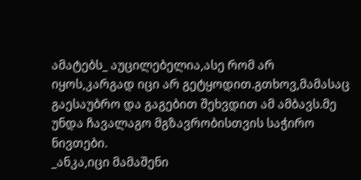ამატებს_ აუცილებელია,ასე რომ არ იყოს,კარგად იცი არ გეტყოდით.გთხოვ,მამასაც გაესაუბრო და გაგებით შეხვდით ამ ამბავს.მე უნდა ჩავალაგო მგზავრობისთვის საჭირო ნივთები.
_ანკა,იცი მამაშენი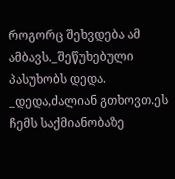როგორც შეხვდება ამ ამბავს._შეწუხებული პასუხობს დედა.
_დედა,ძალიან გთხოვთ.ეს ჩემს საქმიანობაზე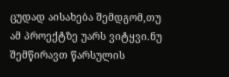ცუდად აისახება შემდგომ,თუ ამ პროექტზე უარს ვიტყვი.ნუ შემწირავთ წარსულის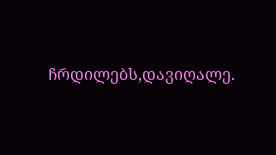ჩრდილებს,დავიღალე.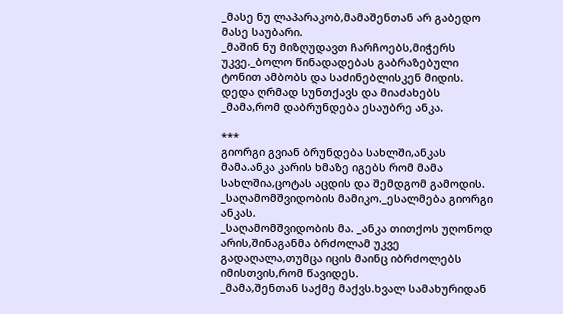_მასე ნუ ლაპარაკობ,მამაშენთან არ გაბედო მასე საუბარი.
_მაშინ ნუ მიზღუდავთ ჩარჩოებს,მიჭერს უკვე._ბოლო წინადადებას გაბრაზებული ტონით ამბობს და საძინებლისკენ მიდის.
დედა ღრმად სუნთქავს და მიაძახებს
_მამა,რომ დაბრუნდება ესაუბრე ანკა.

***
გიორგი გვიან ბრუნდება სახლში,ანკას მამა.ანკა კარის ხმაზე იგებს რომ მამა სახლშია,ცოტას აცდის და შემდგომ გამოდის.
_საღამომშვიდობის მამიკო._ესალმება გიორგი ანკას.
_საღამომშვიდობის მა. _ანკა თითქოს უღონოდ არის,შინაგანმა ბრძოლამ უკვე გადაღალა,თუმცა იცის მაინც იბრძოლებს იმისთვის,რომ წავიდეს.
_მამა,შენთან საქმე მაქვს.ხვალ სამახურიდან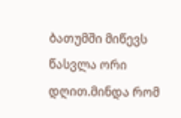ბათუმში მიწევს წასვლა ორი დღით.მინდა რომ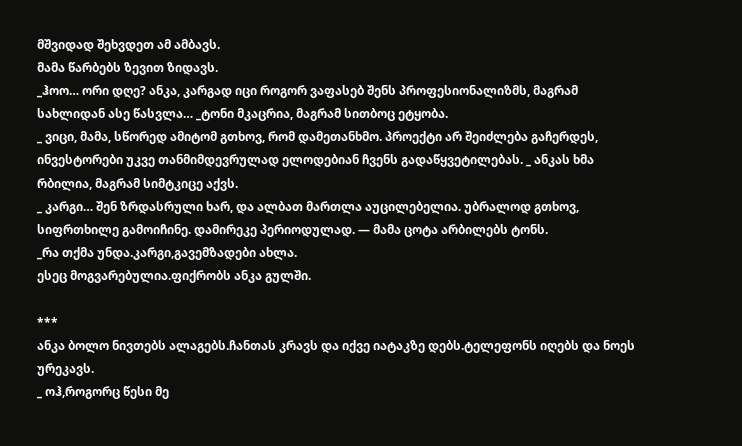მშვიდად შეხვდეთ ამ ამბავს.
მამა წარბებს ზევით ზიდავს.
_ჰოო… ორი დღე? ანკა, კარგად იცი როგორ ვაფასებ შენს პროფესიონალიზმს, მაგრამ სახლიდან ასე წასვლა… _ტონი მკაცრია, მაგრამ სითბოც ეტყობა.
_ ვიცი, მამა, სწორედ ამიტომ გთხოვ, რომ დამეთანხმო. პროექტი არ შეიძლება გაჩერდეს, ინვესტორები უკვე თანმიმდევრულად ელოდებიან ჩვენს გადაწყვეტილებას. _ ანკას ხმა რბილია, მაგრამ სიმტკიცე აქვს.
_ კარგი… შენ ზრდასრული ხარ, და ალბათ მართლა აუცილებელია. უბრალოდ გთხოვ, სიფრთხილე გამოიჩინე. დამირეკე პერიოდულად. — მამა ცოტა არბილებს ტონს.
_რა თქმა უნდა.კარგი,გავემზადები ახლა.
ესეც მოგვარებულია.ფიქრობს ანკა გულში.

***
ანკა ბოლო ნივთებს ალაგებს.ჩანთას კრავს და იქვე იატაკზე დებს.ტელეფონს იღებს და ნოეს ურეკავს.
_ ოჰ,როგორც წესი მე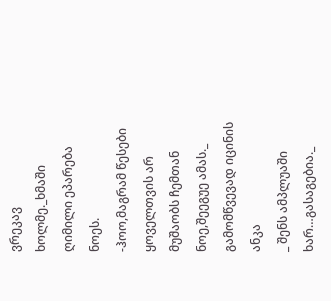ვრეკავ ხოლმე._ხმაში ღიმილი ეპარება ნოეს.
-ჰოო,მაგრამ წესები ყოველთვის არ მუშაობს ჩემთან ნოე,შეეგუე ამას._ გამომწვევად იცინის ანკა
_ შენს ამპლუაში ხარ…გასაგებია._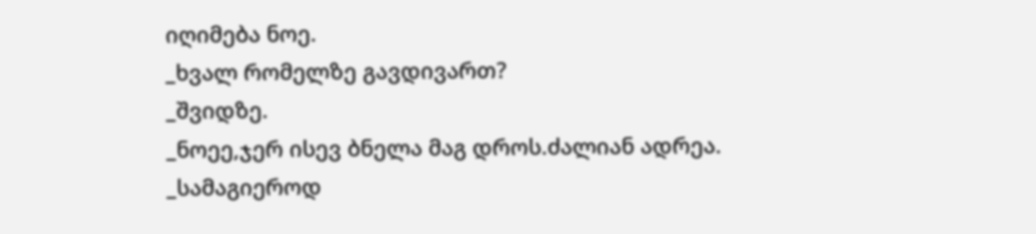იღიმება ნოე.
_ხვალ რომელზე გავდივართ?
_შვიდზე.
_ნოეე,ჯერ ისევ ბნელა მაგ დროს.ძალიან ადრეა.
_სამაგიეროდ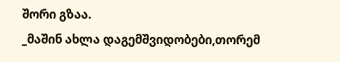შორი გზაა.
_მაშინ ახლა დაგემშვიდობები,თორემ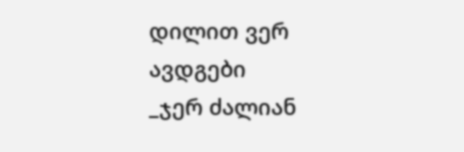დილით ვერ ავდგები
_ჯერ ძალიან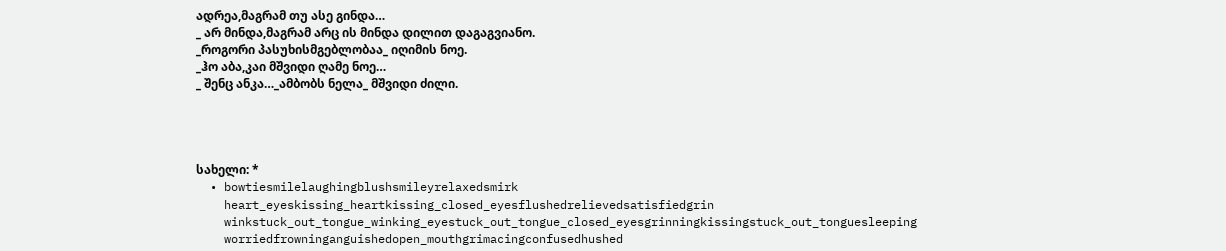ადრეა,მაგრამ თუ ასე გინდა…
_ არ მინდა,მაგრამ არც ის მინდა დილით დაგაგვიანო.
_როგორი პასუხისმგებლობაა_ იღიმის ნოე.
_ჰო აბა,კაი მშვიდი ღამე ნოე…
_ შენც ანკა…_ამბობს ნელა_ მშვიდი ძილი.




სახელი: *
  • bowtiesmilelaughingblushsmileyrelaxedsmirk
    heart_eyeskissing_heartkissing_closed_eyesflushedrelievedsatisfiedgrin
    winkstuck_out_tongue_winking_eyestuck_out_tongue_closed_eyesgrinningkissingstuck_out_tonguesleeping
    worriedfrowninganguishedopen_mouthgrimacingconfusedhushed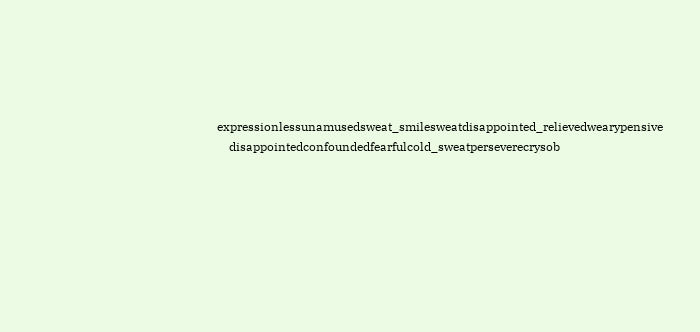expressionlessunamusedsweat_smilesweatdisappointed_relievedwearypensive
    disappointedconfoundedfearfulcold_sweatperseverecrysob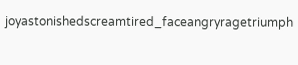joyastonishedscreamtired_faceangryragetriumph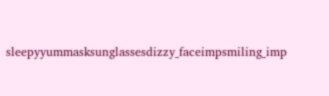sleepyyummasksunglassesdizzy_faceimpsmiling_imp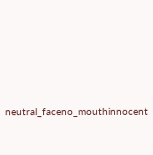neutral_faceno_mouthinnocent